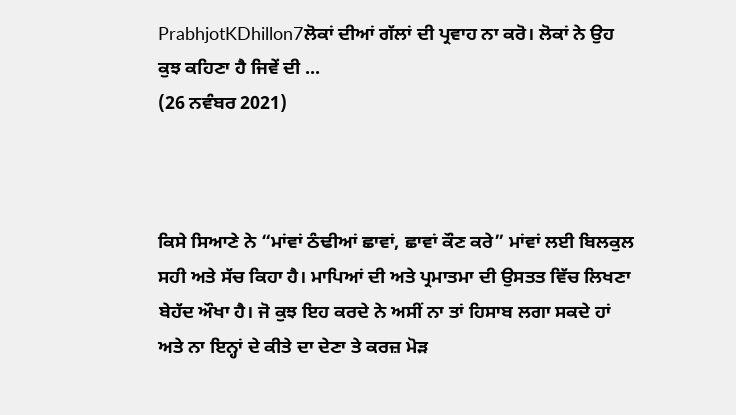PrabhjotKDhillon7ਲੋਕਾਂ ਦੀਆਂ ਗੱਲਾਂ ਦੀ ਪ੍ਰਵਾਹ ਨਾ ਕਰੋ। ਲੋਕਾਂ ਨੇ ਉਹ ਕੁਝ ਕਹਿਣਾ ਹੈ ਜਿਵੇਂ ਦੀ ...
(26 ਨਵੰਬਰ 2021)



ਕਿਸੇ ਸਿਆਣੇ ਨੇ “ਮਾਂਵਾਂ ਠੰਢੀਆਂ ਛਾਵਾਂ, ਛਾਵਾਂ ਕੌਣ ਕਰੇ” ਮਾਂਵਾਂ ਲਈ ਬਿਲਕੁਲ ਸਹੀ ਅਤੇ ਸੱਚ ਕਿਹਾ ਹੈ। ਮਾਪਿਆਂ ਦੀ ਅਤੇ ਪ੍ਰਮਾਤਮਾ ਦੀ ਉਸਤਤ ਵਿੱਚ ਲਿਖਣਾ ਬੇਹੱਦ ਔਖਾ ਹੈ। ਜੋ ਕੁਝ ਇਹ ਕਰਦੇ ਨੇ ਅਸੀਂ ਨਾ ਤਾਂ ਹਿਸਾਬ ਲਗਾ ਸਕਦੇ ਹਾਂ ਅਤੇ ਨਾ ਇਨ੍ਹਾਂ ਦੇ ਕੀਤੇ ਦਾ ਦੇਣਾ ਤੇ ਕਰਜ਼ ਮੋੜ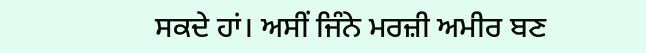ਸਕਦੇ ਹਾਂ। ਅਸੀਂ ਜਿੰਨੇ ਮਰਜ਼ੀ ਅਮੀਰ ਬਣ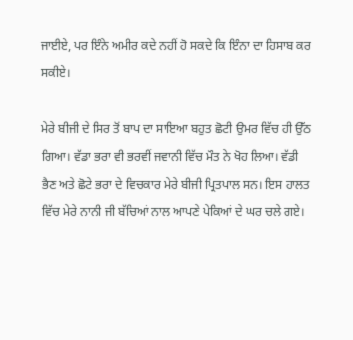ਜਾਈਏ, ਪਰ ਇੰਨੇ ਅਮੀਰ ਕਦੇ ਨਹੀਂ ਹੋ ਸਕਦੇ ਕਿ ਇੰਨਾ ਦਾ ਹਿਸਾਬ ਕਰ ਸਕੀਏ।

ਮੇਰੇ ਬੀਜੀ ਦੇ ਸਿਰ ਤੋਂ ਬਾਪ ਦਾ ਸਾਇਆ ਬਹੁਤ ਛੋਟੀ ਉਮਰ ਵਿੱਚ ਹੀ ਉੱਠ ਗਿਆ। ਵੱਡਾ ਭਰਾ ਵੀ ਭਰਵੀਂ ਜਵਾਨੀ ਵਿੱਚ ਮੌਤ ਨੇ ਖੋਹ ਲਿਆ। ਵੱਡੀ ਭੈਣ ਅਤੇ ਛੋਟੇ ਭਰਾ ਦੇ ਵਿਚਕਾਰ ਮੇਰੇ ਬੀਜੀ ਪ੍ਰਿਤਪਾਲ ਸਨ। ਇਸ ਹਾਲਤ ਵਿੱਚ ਮੇਰੇ ਨਾਨੀ ਜੀ ਬੱਚਿਆਂ ਨਾਲ ਆਪਣੇ ਪੇਕਿਆਂ ਦੇ ਘਰ ਚਲੇ ਗਏ।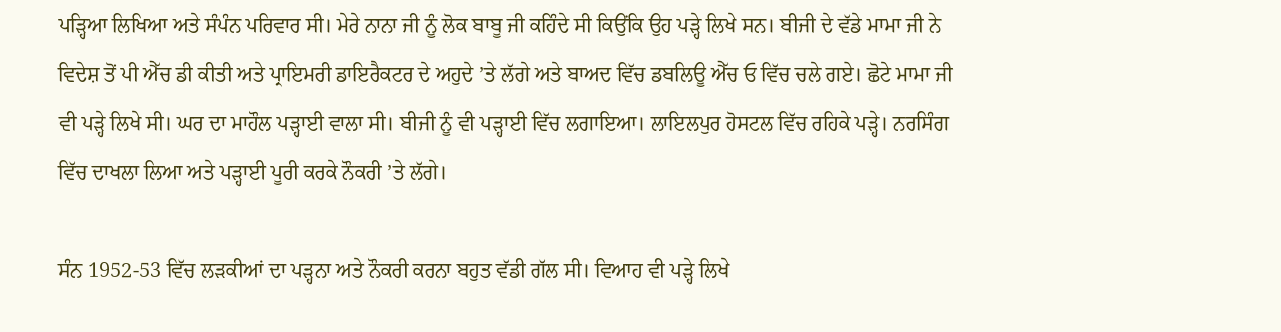ਪੜ੍ਹਿਆ ਲਿਖਿਆ ਅਤੇ ਸੰਪੰਨ ਪਰਿਵਾਰ ਸੀ। ਮੇਰੇ ਨਾਨਾ ਜੀ ਨੂੰ ਲੋਕ ਬਾਬੂ ਜੀ ਕਹਿੰਦੇ ਸੀ ਕਿਉਂਕਿ ਉਹ ਪੜ੍ਹੇ ਲਿਖੇ ਸਨ। ਬੀਜੀ ਦੇ ਵੱਡੇ ਮਾਮਾ ਜੀ ਨੇ ਵਿਦੇਸ਼ ਤੋਂ ਪੀ ਐੱਚ ਡੀ ਕੀਤੀ ਅਤੇ ਪ੍ਰਾਇਮਰੀ ਡਾਇਰੈਕਟਰ ਦੇ ਅਹੁਦੇ ’ਤੇ ਲੱਗੇ ਅਤੇ ਬਾਅਦ ਵਿੱਚ ਡਬਲਿਊ ਐੱਚ ਓ ਵਿੱਚ ਚਲੇ ਗਏ। ਛੋਟੇ ਮਾਮਾ ਜੀ ਵੀ ਪੜ੍ਹੇ ਲਿਖੇ ਸੀ। ਘਰ ਦਾ ਮਾਹੌਲ ਪੜ੍ਹਾਈ ਵਾਲਾ ਸੀ। ਬੀਜੀ ਨੂੰ ਵੀ ਪੜ੍ਹਾਈ ਵਿੱਚ ਲਗਾਇਆ। ਲਾਇਲਪੁਰ ਹੋਸਟਲ ਵਿੱਚ ਰਹਿਕੇ ਪੜ੍ਹੇ। ਨਰਸਿੰਗ ਵਿੱਚ ਦਾਖਲਾ ਲਿਆ ਅਤੇ ਪੜ੍ਹਾਈ ਪੂਰੀ ਕਰਕੇ ਨੌਕਰੀ ’ਤੇ ਲੱਗੇ।

ਸੰਨ 1952-53 ਵਿੱਚ ਲੜਕੀਆਂ ਦਾ ਪੜ੍ਹਨਾ ਅਤੇ ਨੌਕਰੀ ਕਰਨਾ ਬਹੁਤ ਵੱਡੀ ਗੱਲ ਸੀ। ਵਿਆਹ ਵੀ ਪੜ੍ਹੇ ਲਿਖੇ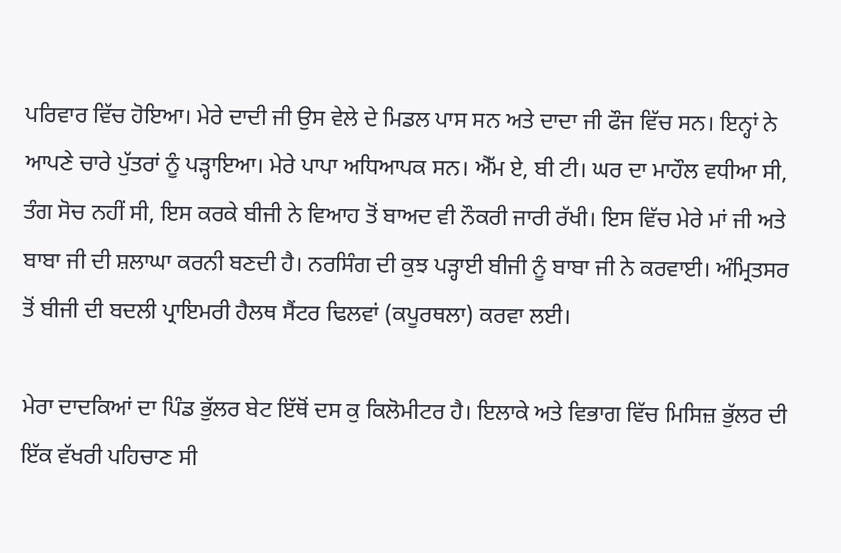ਪਰਿਵਾਰ ਵਿੱਚ ਹੋਇਆ। ਮੇਰੇ ਦਾਦੀ ਜੀ ਉਸ ਵੇਲੇ ਦੇ ਮਿਡਲ ਪਾਸ ਸਨ ਅਤੇ ਦਾਦਾ ਜੀ ਫੌਜ ਵਿੱਚ ਸਨ। ਇਨ੍ਹਾਂ ਨੇ ਆਪਣੇ ਚਾਰੇ ਪੁੱਤਰਾਂ ਨੂੰ ਪੜ੍ਹਾਇਆ। ਮੇਰੇ ਪਾਪਾ ਅਧਿਆਪਕ ਸਨ। ਐੱਮ ਏ, ਬੀ ਟੀ। ਘਰ ਦਾ ਮਾਹੌਲ ਵਧੀਆ ਸੀ, ਤੰਗ ਸੋਚ ਨਹੀਂ ਸੀ, ਇਸ ਕਰਕੇ ਬੀਜੀ ਨੇ ਵਿਆਹ ਤੋਂ ਬਾਅਦ ਵੀ ਨੌਕਰੀ ਜਾਰੀ ਰੱਖੀ। ਇਸ ਵਿੱਚ ਮੇਰੇ ਮਾਂ ਜੀ ਅਤੇ ਬਾਬਾ ਜੀ ਦੀ ਸ਼ਲਾਘਾ ਕਰਨੀ ਬਣਦੀ ਹੈ। ਨਰਸਿੰਗ ਦੀ ਕੁਝ ਪੜ੍ਹਾਈ ਬੀਜੀ ਨੂੰ ਬਾਬਾ ਜੀ ਨੇ ਕਰਵਾਈ। ਅੰਮ੍ਰਿਤਸਰ ਤੋਂ ਬੀਜੀ ਦੀ ਬਦਲੀ ਪ੍ਰਾਇਮਰੀ ਹੈਲਥ ਸੈਂਟਰ ਢਿਲਵਾਂ (ਕਪੂਰਥਲਾ) ਕਰਵਾ ਲਈ।

ਮੇਰਾ ਦਾਦਕਿਆਂ ਦਾ ਪਿੰਡ ਭੁੱਲਰ ਬੇਟ ਇੱਥੋਂ ਦਸ ਕੁ ਕਿਲੋਮੀਟਰ ਹੈ। ਇਲਾਕੇ ਅਤੇ ਵਿਭਾਗ ਵਿੱਚ ਮਿਸਿਜ਼ ਭੁੱਲਰ ਦੀ ਇੱਕ ਵੱਖਰੀ ਪਹਿਚਾਣ ਸੀ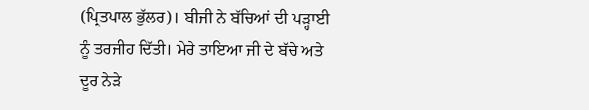(ਪ੍ਰਿਤਪਾਲ ਭੁੱਲਰ)। ਬੀਜੀ ਨੇ ਬੱਚਿਆਂ ਦੀ ਪੜ੍ਹਾਈ ਨੂੰ ਤਰਜੀਹ ਦਿੱਤੀ। ਮੇਰੇ ਤਾਇਆ ਜੀ ਦੇ ਬੱਚੇ ਅਤੇ ਦੂਰ ਨੇੜੇ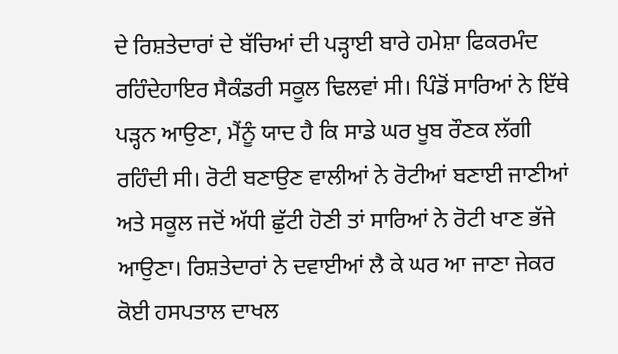ਦੇ ਰਿਸ਼ਤੇਦਾਰਾਂ ਦੇ ਬੱਚਿਆਂ ਦੀ ਪੜ੍ਹਾਈ ਬਾਰੇ ਹਮੇਸ਼ਾ ਫਿਕਰਮੰਦ ਰਹਿੰਦੇਹਾਇਰ ਸੈਕੰਡਰੀ ਸਕੂਲ ਢਿਲਵਾਂ ਸੀ। ਪਿੰਡੋਂ ਸਾਰਿਆਂ ਨੇ ਇੱਥੇ ਪੜ੍ਹਨ ਆਉਣਾ, ਮੈਂਨੂੰ ਯਾਦ ਹੈ ਕਿ ਸਾਡੇ ਘਰ ਖੂਬ ਰੌਣਕ ਲੱਗੀ ਰਹਿੰਦੀ ਸੀ। ਰੋਟੀ ਬਣਾਉਣ ਵਾਲੀਆਂ ਨੇ ਰੋਟੀਆਂ ਬਣਾਈ ਜਾਣੀਆਂ ਅਤੇ ਸਕੂਲ ਜਦੋਂ ਅੱਧੀ ਛੁੱਟੀ ਹੋਣੀ ਤਾਂ ਸਾਰਿਆਂ ਨੇ ਰੋਟੀ ਖਾਣ ਭੱਜੇ ਆਉਣਾ। ਰਿਸ਼ਤੇਦਾਰਾਂ ਨੇ ਦਵਾਈਆਂ ਲੈ ਕੇ ਘਰ ਆ ਜਾਣਾ ਜੇਕਰ ਕੋਈ ਹਸਪਤਾਲ ਦਾਖਲ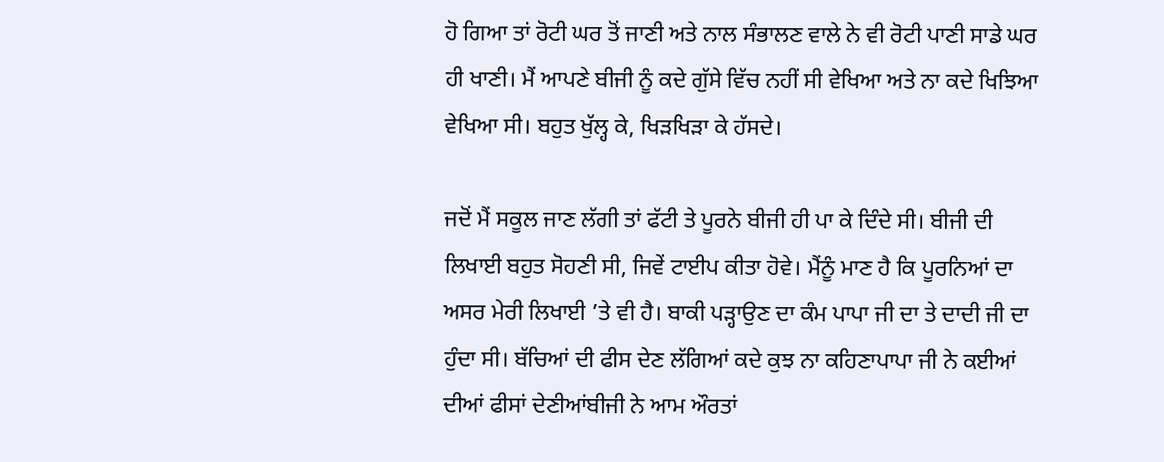ਹੋ ਗਿਆ ਤਾਂ ਰੋਟੀ ਘਰ ਤੋਂ ਜਾਣੀ ਅਤੇ ਨਾਲ ਸੰਭਾਲਣ ਵਾਲੇ ਨੇ ਵੀ ਰੋਟੀ ਪਾਣੀ ਸਾਡੇ ਘਰ ਹੀ ਖਾਣੀ। ਮੈਂ ਆਪਣੇ ਬੀਜੀ ਨੂੰ ਕਦੇ ਗੁੱਸੇ ਵਿੱਚ ਨਹੀਂ ਸੀ ਵੇਖਿਆ ਅਤੇ ਨਾ ਕਦੇ ਖਿਝਿਆ ਵੇਖਿਆ ਸੀ। ਬਹੁਤ ਖੁੱਲ੍ਹ ਕੇ, ਖਿੜਖਿੜਾ ਕੇ ਹੱਸਦੇ।

ਜਦੋਂ ਮੈਂ ਸਕੂਲ ਜਾਣ ਲੱਗੀ ਤਾਂ ਫੱਟੀ ਤੇ ਪੂਰਨੇ ਬੀਜੀ ਹੀ ਪਾ ਕੇ ਦਿੰਦੇ ਸੀ। ਬੀਜੀ ਦੀ ਲਿਖਾਈ ਬਹੁਤ ਸੋਹਣੀ ਸੀ, ਜਿਵੇਂ ਟਾਈਪ ਕੀਤਾ ਹੋਵੇ। ਮੈਂਨੂੰ ਮਾਣ ਹੈ ਕਿ ਪੂਰਨਿਆਂ ਦਾ ਅਸਰ ਮੇਰੀ ਲਿਖਾਈ ’ਤੇ ਵੀ ਹੈ। ਬਾਕੀ ਪੜ੍ਹਾਉਣ ਦਾ ਕੰਮ ਪਾਪਾ ਜੀ ਦਾ ਤੇ ਦਾਦੀ ਜੀ ਦਾ ਹੁੰਦਾ ਸੀ। ਬੱਚਿਆਂ ਦੀ ਫੀਸ ਦੇਣ ਲੱਗਿਆਂ ਕਦੇ ਕੁਝ ਨਾ ਕਹਿਣਾਪਾਪਾ ਜੀ ਨੇ ਕਈਆਂ ਦੀਆਂ ਫੀਸਾਂ ਦੇਣੀਆਂਬੀਜੀ ਨੇ ਆਮ ਔਰਤਾਂ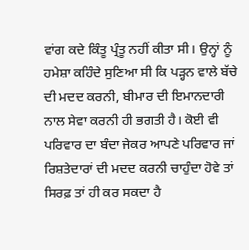ਵਾਂਗ ਕਦੇ ਕਿੰਤੂ ਪ੍ਰੰਤੂ ਨਹੀਂ ਕੀਤਾ ਸੀ। ਉਨ੍ਹਾਂ ਨੂੰ ਹਮੇਸ਼ਾ ਕਹਿੰਦੇ ਸੁਣਿਆ ਸੀ ਕਿ ਪੜ੍ਹਨ ਵਾਲੇ ਬੱਚੇ ਦੀ ਮਦਦ ਕਰਨੀ, ਬੀਮਾਰ ਦੀ ਇਮਾਨਦਾਰੀ ਨਾਲ ਸੇਵਾ ਕਰਨੀ ਹੀ ਭਗਤੀ ਹੈ। ਕੋਈ ਵੀ ਪਰਿਵਾਰ ਦਾ ਬੰਦਾ ਜੇਕਰ ਆਪਣੇ ਪਰਿਵਾਰ ਜਾਂ ਰਿਸ਼ਤੇਦਾਰਾਂ ਦੀ ਮਦਦ ਕਰਨੀ ਚਾਹੁੰਦਾ ਹੋਵੇ ਤਾਂ ਸਿਰਫ਼ ਤਾਂ ਹੀ ਕਰ ਸਕਦਾ ਹੈ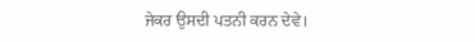ਜੇਕਰ ਉਸਦੀ ਪਤਨੀ ਕਰਨ ਦੇਵੇ।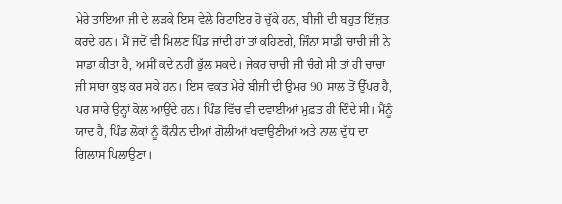ਮੇਰੇ ਤਾਇਆ ਜੀ ਦੇ ਲੜਕੇ ਇਸ ਵੇਲੇ ਰਿਟਾਇਰ ਹੋ ਚੁੱਕੇ ਹਨ, ਬੀਜੀ ਦੀ ਬਹੁਤ ਇੱਜ਼ਤ ਕਰਦੇ ਹਨ। ਮੈਂ ਜਦੋਂ ਵੀ ਮਿਲਣ ਪਿੰਡ ਜਾਂਦੀ ਹਾਂ ਤਾਂ ਕਹਿਣਗੇ, ਜਿੰਨਾ ਸਾਡੀ ਚਾਚੀ ਜੀ ਨੇ ਸਾਡਾ ਕੀਤਾ ਹੈ, ਅਸੀਂ ਕਦੇ ਨਹੀਂ ਭੁੱਲ ਸਕਦੇ। ਜੇਕਰ ਚਾਚੀ ਜੀ ਚੰਗੇ ਸੀ ਤਾਂ ਹੀ ਚਾਚਾ ਜੀ ਸਾਰਾ ਕੁਝ ਕਰ ਸਕੇ ਹਨ। ਇਸ ਵਕਤ ਮੇਰੇ ਬੀਜੀ ਦੀ ਉਮਰ 90 ਸਾਲ ਤੋਂ ਉੱਪਰ ਹੈ, ਪਰ ਸਾਰੇ ਉਨ੍ਹਾਂ ਕੋਲ ਆਉਂਦੇ ਹਨ। ਪਿੰਡ ਵਿੱਚ ਵੀ ਦਵਾਈਆਂ ਮੁਫ਼ਤ ਹੀ ਦਿੰਦੇ ਸੀ। ਮੈਂਨੂੰ ਯਾਦ ਹੈ, ਪਿੰਡ ਲੋਕਾਂ ਨੂੰ ਕੌਨੀਨ ਦੀਆਂ ਗੋਲੀਆਂ ਖਵਾਉਣੀਆਂ ਅਤੇ ਨਾਲ ਦੁੱਧ ਦਾ ਗਿਲਾਸ ਪਿਲਾਉਣਾ।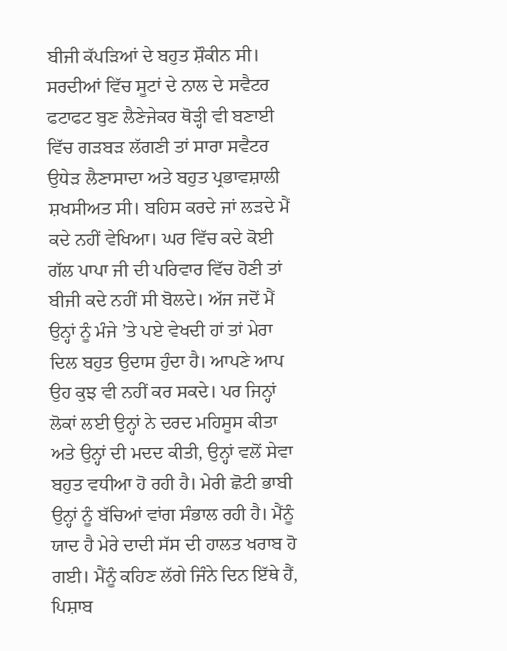ਬੀਜੀ ਕੱਪੜਿਆਂ ਦੇ ਬਹੁਤ ਸ਼ੌਕੀਨ ਸੀ। ਸਰਦੀਆਂ ਵਿੱਚ ਸੂਟਾਂ ਦੇ ਨਾਲ ਦੇ ਸਵੈਟਰ ਫਟਾਫਟ ਬੁਣ ਲੈਣੇਜੇਕਰ ਥੋੜ੍ਹੀ ਵੀ ਬਣਾਈ ਵਿੱਚ ਗੜਬੜ ਲੱਗਣੀ ਤਾਂ ਸਾਰਾ ਸਵੈਟਰ ਉਧੇੜ ਲੈਣਾਸਾਦਾ ਅਤੇ ਬਹੁਤ ਪ੍ਰਭਾਵਸ਼ਾਲੀ ਸ਼ਖਸੀਅਤ ਸੀ। ਬਹਿਸ ਕਰਦੇ ਜਾਂ ਲੜਦੇ ਮੈਂ ਕਦੇ ਨਹੀਂ ਵੇਖਿਆ। ਘਰ ਵਿੱਚ ਕਦੇ ਕੋਈ ਗੱਲ ਪਾਪਾ ਜੀ ਦੀ ਪਰਿਵਾਰ ਵਿੱਚ ਹੋਣੀ ਤਾਂ ਬੀਜੀ ਕਦੇ ਨਹੀਂ ਸੀ ਬੋਲਦੇ। ਅੱਜ ਜਦੋਂ ਮੈਂ ਉਨ੍ਹਾਂ ਨੂੰ ਮੰਜੇ ’ਤੇ ਪਏ ਵੇਖਦੀ ਹਾਂ ਤਾਂ ਮੇਰਾ ਦਿਲ ਬਹੁਤ ਉਦਾਸ ਹੁੰਦਾ ਹੈ। ਆਪਣੇ ਆਪ ਉਹ ਕੁਝ ਵੀ ਨਹੀਂ ਕਰ ਸਕਦੇ। ਪਰ ਜਿਨ੍ਹਾਂ ਲੋਕਾਂ ਲਈ ਉਨ੍ਹਾਂ ਨੇ ਦਰਦ ਮਹਿਸੂਸ ਕੀਤਾ ਅਤੇ ਉਨ੍ਹਾਂ ਦੀ ਮਦਦ ਕੀਤੀ, ਉਨ੍ਹਾਂ ਵਲੋਂ ਸੇਵਾ ਬਹੁਤ ਵਧੀਆ ਹੋ ਰਹੀ ਹੈ। ਮੇਰੀ ਛੋਟੀ ਭਾਬੀ ਉਨ੍ਹਾਂ ਨੂੰ ਬੱਚਿਆਂ ਵਾਂਗ ਸੰਭਾਲ ਰਹੀ ਹੈ। ਮੈਂਨੂੰ ਯਾਦ ਹੈ ਮੇਰੇ ਦਾਦੀ ਸੱਸ ਦੀ ਹਾਲਤ ਖਰਾਬ ਹੋ ਗਈ। ਮੈਂਨੂੰ ਕਹਿਣ ਲੱਗੇ ਜਿੰਨੇ ਦਿਨ ਇੱਥੇ ਹੈਂ, ਪਿਸ਼ਾਬ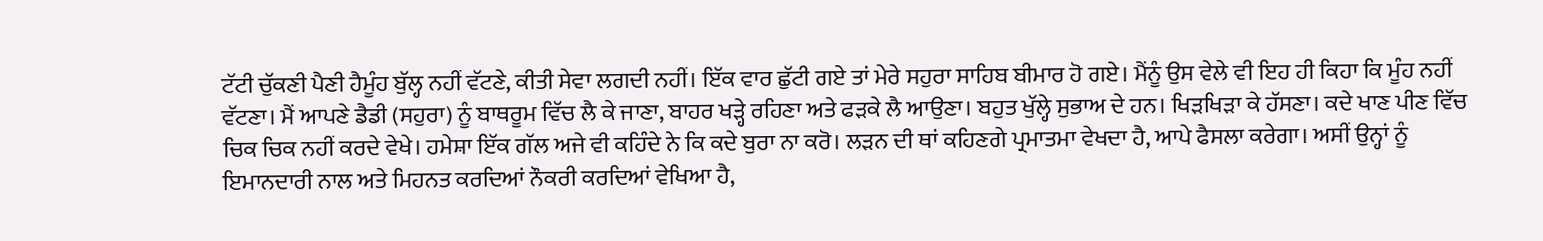ਟੱਟੀ ਚੁੱਕਣੀ ਪੈਣੀ ਹੈਮੂੰਹ ਬੁੱਲ੍ਹ ਨਹੀਂ ਵੱਟਣੇ, ਕੀਤੀ ਸੇਵਾ ਲਗਦੀ ਨਹੀਂ। ਇੱਕ ਵਾਰ ਛੁੱਟੀ ਗਏ ਤਾਂ ਮੇਰੇ ਸਹੁਰਾ ਸਾਹਿਬ ਬੀਮਾਰ ਹੋ ਗਏ। ਮੈਂਨੂੰ ਉਸ ਵੇਲੇ ਵੀ ਇਹ ਹੀ ਕਿਹਾ ਕਿ ਮੂੰਹ ਨਹੀਂ ਵੱਟਣਾ। ਮੈਂ ਆਪਣੇ ਡੈਡੀ (ਸਹੁਰਾ) ਨੂੰ ਬਾਥਰੂਮ ਵਿੱਚ ਲੈ ਕੇ ਜਾਣਾ, ਬਾਹਰ ਖੜ੍ਹੇ ਰਹਿਣਾ ਅਤੇ ਫੜਕੇ ਲੈ ਆਉਣਾ। ਬਹੁਤ ਖੁੱਲ੍ਹੇ ਸੁਭਾਅ ਦੇ ਹਨ। ਖਿੜਖਿੜਾ ਕੇ ਹੱਸਣਾ। ਕਦੇ ਖਾਣ ਪੀਣ ਵਿੱਚ ਚਿਕ ਚਿਕ ਨਹੀਂ ਕਰਦੇ ਵੇਖੇ। ਹਮੇਸ਼ਾ ਇੱਕ ਗੱਲ ਅਜੇ ਵੀ ਕਹਿੰਦੇ ਨੇ ਕਿ ਕਦੇ ਬੁਰਾ ਨਾ ਕਰੋ। ਲੜਨ ਦੀ ਥਾਂ ਕਹਿਣਗੇ ਪ੍ਰਮਾਤਮਾ ਵੇਖਦਾ ਹੈ, ਆਪੇ ਫੈਸਲਾ ਕਰੇਗਾ। ਅਸੀਂ ਉਨ੍ਹਾਂ ਨੂੰ ਇਮਾਨਦਾਰੀ ਨਾਲ ਅਤੇ ਮਿਹਨਤ ਕਰਦਿਆਂ ਨੌਕਰੀ ਕਰਦਿਆਂ ਵੇਖਿਆ ਹੈ,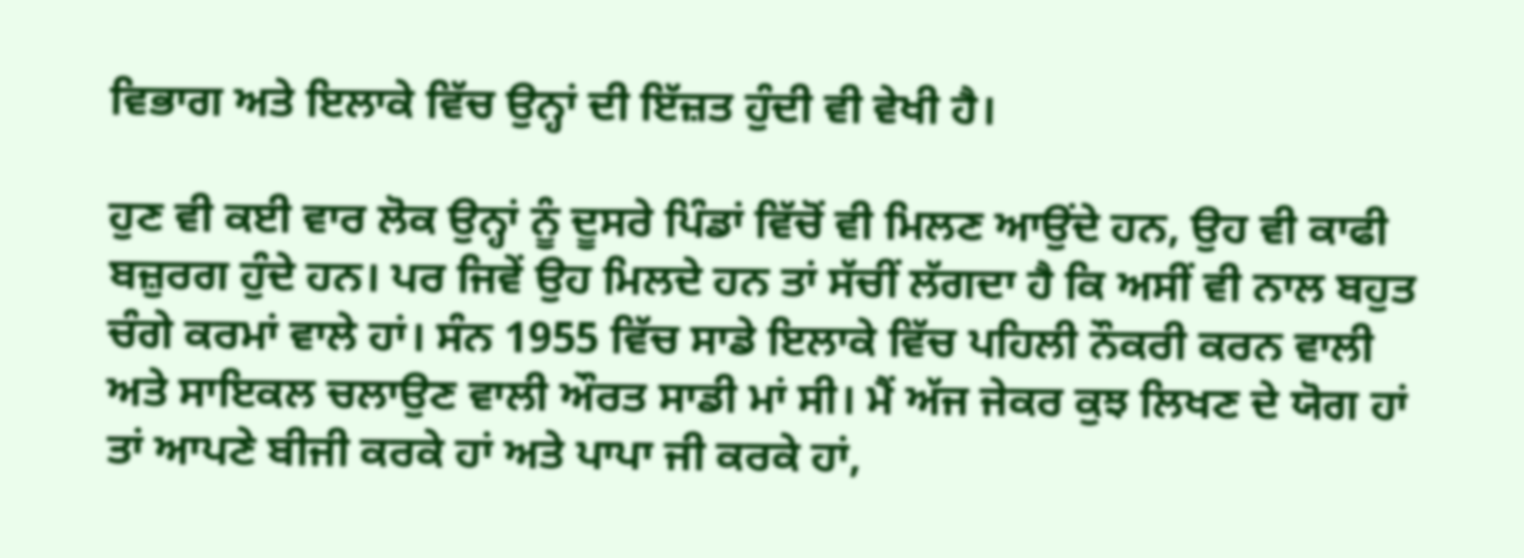ਵਿਭਾਗ ਅਤੇ ਇਲਾਕੇ ਵਿੱਚ ਉਨ੍ਹਾਂ ਦੀ ਇੱਜ਼ਤ ਹੁੰਦੀ ਵੀ ਵੇਖੀ ਹੈ।

ਹੁਣ ਵੀ ਕਈ ਵਾਰ ਲੋਕ ਉਨ੍ਹਾਂ ਨੂੰ ਦੂਸਰੇ ਪਿੰਡਾਂ ਵਿੱਚੋਂ ਵੀ ਮਿਲਣ ਆਉਂਦੇ ਹਨ, ਉਹ ਵੀ ਕਾਫੀ ਬਜ਼ੁਰਗ ਹੁੰਦੇ ਹਨ। ਪਰ ਜਿਵੇਂ ਉਹ ਮਿਲਦੇ ਹਨ ਤਾਂ ਸੱਚੀਂ ਲੱਗਦਾ ਹੈ ਕਿ ਅਸੀਂ ਵੀ ਨਾਲ ਬਹੁਤ ਚੰਗੇ ਕਰਮਾਂ ਵਾਲੇ ਹਾਂ। ਸੰਨ 1955 ਵਿੱਚ ਸਾਡੇ ਇਲਾਕੇ ਵਿੱਚ ਪਹਿਲੀ ਨੌਕਰੀ ਕਰਨ ਵਾਲੀ ਅਤੇ ਸਾਇਕਲ ਚਲਾਉਣ ਵਾਲੀ ਔਰਤ ਸਾਡੀ ਮਾਂ ਸੀ। ਮੈਂ ਅੱਜ ਜੇਕਰ ਕੁਝ ਲਿਖਣ ਦੇ ਯੋਗ ਹਾਂ ਤਾਂ ਆਪਣੇ ਬੀਜੀ ਕਰਕੇ ਹਾਂ ਅਤੇ ਪਾਪਾ ਜੀ ਕਰਕੇ ਹਾਂ,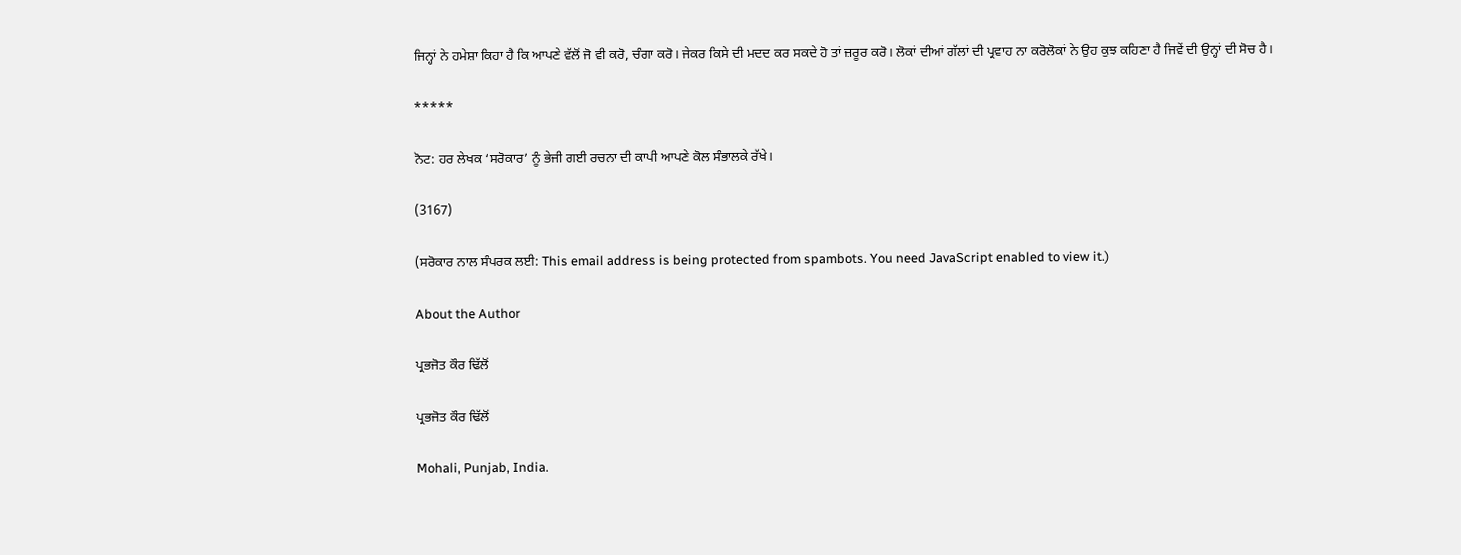ਜਿਨ੍ਹਾਂ ਨੇ ਹਮੇਸ਼ਾ ਕਿਹਾ ਹੈ ਕਿ ਆਪਣੇ ਵੱਲੋਂ ਜੋ ਵੀ ਕਰੋ, ਚੰਗਾ ਕਰੋ। ਜੇਕਰ ਕਿਸੇ ਦੀ ਮਦਦ ਕਰ ਸਕਦੇ ਹੋ ਤਾਂ ਜ਼ਰੂਰ ਕਰੋ। ਲੋਕਾਂ ਦੀਆਂ ਗੱਲਾਂ ਦੀ ਪ੍ਰਵਾਹ ਨਾ ਕਰੋਲੋਕਾਂ ਨੇ ਉਹ ਕੁਝ ਕਹਿਣਾ ਹੈ ਜਿਵੇਂ ਦੀ ਉਨ੍ਹਾਂ ਦੀ ਸੋਚ ਹੈ।

*****

ਨੋਟ: ਹਰ ਲੇਖਕ ‘ਸਰੋਕਾਰ’ ਨੂੰ ਭੇਜੀ ਗਈ ਰਚਨਾ ਦੀ ਕਾਪੀ ਆਪਣੇ ਕੋਲ ਸੰਭਾਲਕੇ ਰੱਖੇ।

(3167)

(ਸਰੋਕਾਰ ਨਾਲ ਸੰਪਰਕ ਲਈ: This email address is being protected from spambots. You need JavaScript enabled to view it.)

About the Author

ਪ੍ਰਭਜੋਤ ਕੌਰ ਢਿੱਲੋਂ

ਪ੍ਰਭਜੋਤ ਕੌਰ ਢਿੱਲੋਂ

Mohali, Punjab, India.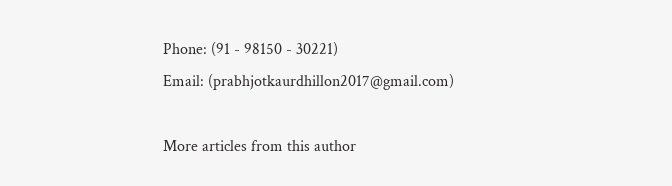Phone: (91 - 98150 - 30221)
Email: (prabhjotkaurdhillon2017@gmail.com)

More articles from this author